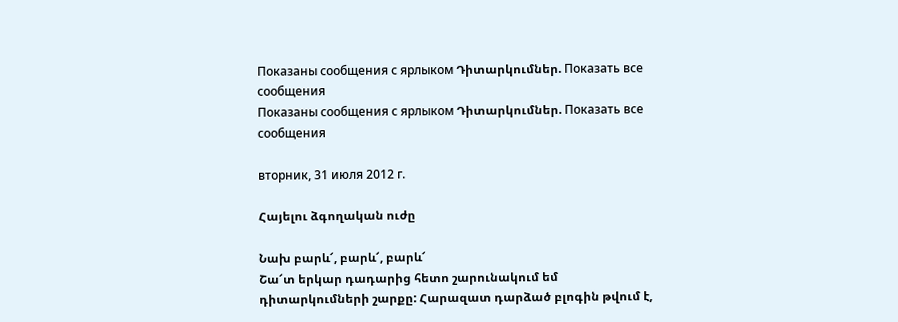Показаны сообщения с ярлыком Դիտարկումներ. Показать все сообщения
Показаны сообщения с ярлыком Դիտարկումներ. Показать все сообщения

вторник, 31 июля 2012 г.

Հայելու ձգողական ուժը

Նախ բարև՜, բարև՜, բարև՜
Շա՜տ երկար դադարից հետո շարունակում եմ դիտարկումների շարքը: Հարազատ դարձած բլոգին թվում է,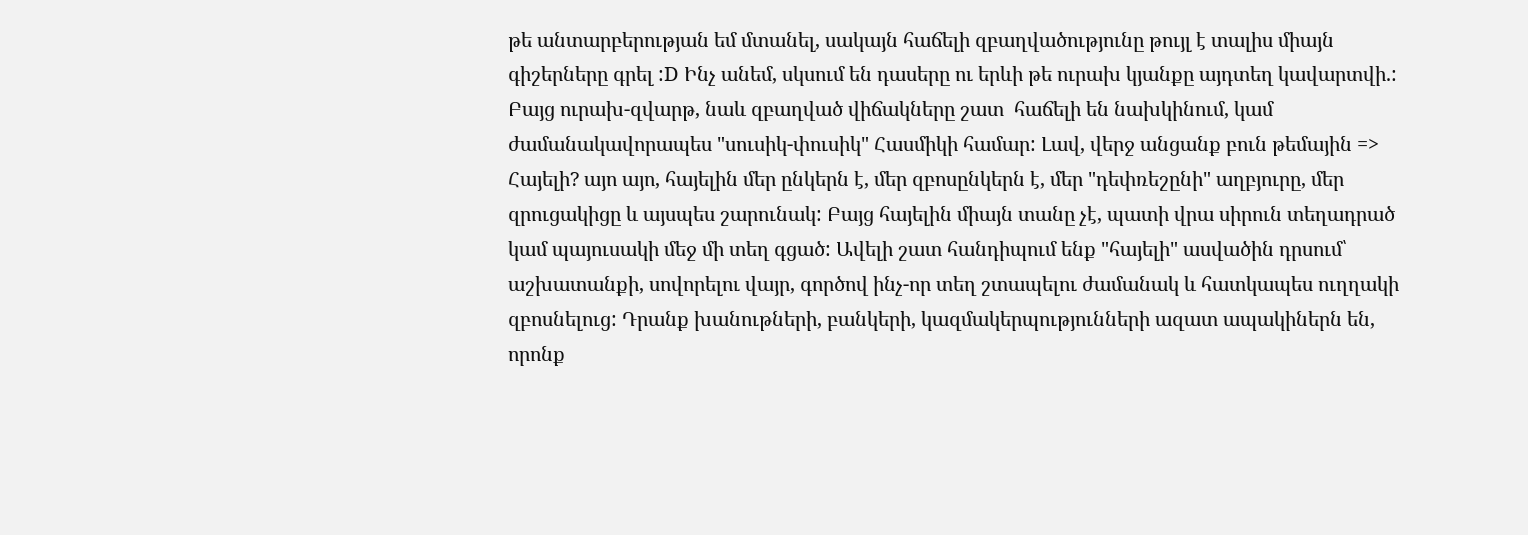թե անտարբերության եմ մտանել, սակայն հաճելի զբաղվածությունը թույլ է տալիս միայն գիշերները գրել :D Ինչ անեմ, սկսում են դասերը ու երևի թե ուրախ կյանքը այդտեղ կավարտվի.: Բայց ուրախ-զվարթ, նաև զբաղված վիճակները շատ  հաճելի են նախկինում, կամ ժամանակավորապես "սուսիկ-փուսիկ" Հասմիկի համար: Լավ, վերջ անցանք բուն թեմային =>
Հայելի? այո այո, հայելին մեր ընկերն է, մեր զբոսընկերն է, մեր "դեփռեշընի" աղբյուրը, մեր զրուցակիցը և այսպես շարունակ: Բայց հայելին միայն տանը չէ, պատի վրա սիրուն տեղադրած կամ պայուսակի մեջ մի տեղ գցած: Ավելի շատ հանդիպում ենք "հայելի" ասվածին դրսում՝ աշխատանքի, սովորելու վայր, գործով ինչ-որ տեղ շտապելու ժամանակ և հատկապես ուղղակի զբոսնելուց: Դրանք խանութների, բանկերի, կազմակերպությունների ազատ ապակիներն են, որոնք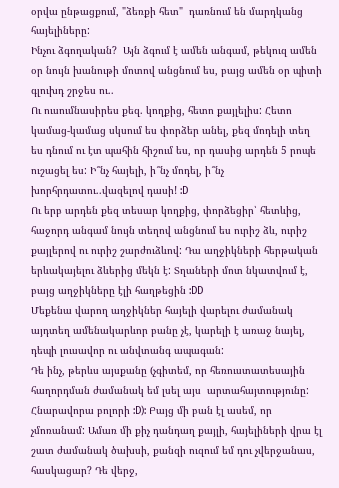օրվա ընթացքում, "ձեռքի հետ"  դառնում են մարդկանց հայելիները:
Ինչու ձգողական?  Այն ձգում է ամեն անգամ, թեկուզ ամեն օր նույն խանութի մոտով անցնում ես, բայց ամեն օր պիտի գլուխդ շրջես ու..
Ու ուսումնասիրես քեզ. կողքից, հետո քայլելիս: Հետո կամաց-կամաց սկսում ես փորձեր անել, քեզ մոդելի տեղ ես դնում ու էտ պահին հիշում ես, որ դասից արդեն 5 րոպե ուշացել ես: Ի՞նչ հայելի, ի՞նչ մոդել, ի՞նչ խորհրդատու..վազելով դասի! :D
Ու երբ արդեն քեզ տեսար կողքից, փորձեցիր՝ հետևից, հաջորդ անգամ նույն տեղով անցնում ես ուրիշ ձև, ուրիշ քայլերով ու ուրիշ շարժուձևով: Դա աղջիկների հերթական երևակայելու ձևերից մեկն է: Տղաների մոտ նկատվում է, բայց աղջիկները էլի հաղթեցին :DD
Մեքենա վարող աղջիկներ հայելի վարելու ժամանակ այդտեղ ամենակարևոր բանը չէ, կարելի է առաջ նայել, դեպի լուսավոր ու անվտանգ ապագան:
Դե ինչ, թերևս այսքանը (չգիտեմ, որ հեռուստատեսային հաղորդման ժամանակ եմ լսել այս  արտահայտությունը: Հնարավորա բոլորի :D): Բայց մի բան էլ ասեմ, որ չմոռանամ: Ամառ մի քիչ դանդաղ քայլի, հայելիների վրա էլ շատ ժամանակ ծախսի, քանզի ուզում եմ դու չվերջանաս, հասկացար? Դե վերջ,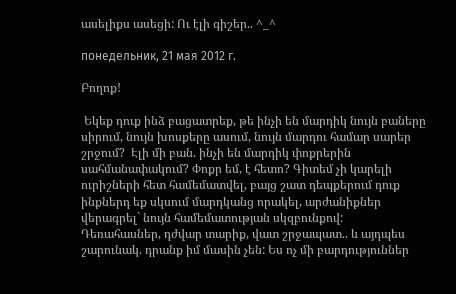ասելիքս ասեցի: Ու էլի գիշեր.. ^_^

понедельник, 21 мая 2012 г.

Բողոք!

 Եկեք դուք ինձ բացատրեք, թե ինչի են մարդիկ նույն բաները սիրում, նույն խոսքերը ասում, նույն մարդու համար սարեր շրջում?  Էլի մի բան. ինչի են մարդիկ փոքրերին սահմանափակում? Փոքր եմ, է հետո? Գիտեմ չի կարելի ուրիշների հետ համեմատվել, բայց շատ դեպքերում դուք ինքներդ եք սկսում մարդկանց որակել, արժանիքներ վերագրել` նույն համեմատության սկզբունքով:
Դեռահասներ, դժվար տարիք, վատ շրջապատ.. և այդպես շարունակ. դրանք իմ մասին չեն: Ես ոչ մի բարդություններ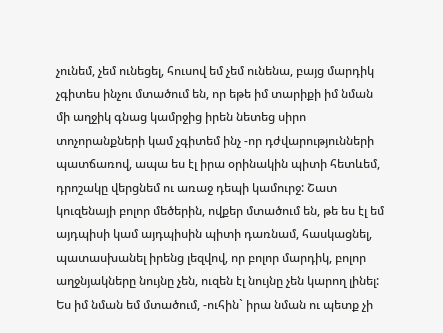չունեմ, չեմ ունեցել, հուսով եմ չեմ ունենա, բայց մարդիկ չգիտես ինչու մտածում են, որ եթե իմ տարիքի իմ նման մի աղջիկ գնաց կամրջից իրեն նետեց սիրո տոչորանքների կամ չգիտեմ ինչ -որ դժվարությունների պատճառով, ապա ես էլ իրա օրինակին պիտի հետևեմ, դրոշակը վերցնեմ ու առաջ դեպի կամուրջ: Շատ կուզենայի բոլոր մեծերին, ովքեր մտածում են, թե ես էլ եմ այդպիսի կամ այդպիսին պիտի դառնամ, հասկացնել, պատասխանել իրենց լեզվով, որ բոլոր մարդիկ, բոլոր աղջնյակները նույնը չեն, ուզեն էլ նույնը չեն կարող լինել: Ես իմ նման եմ մտածում, -ուհին` իրա նման ու պետք չի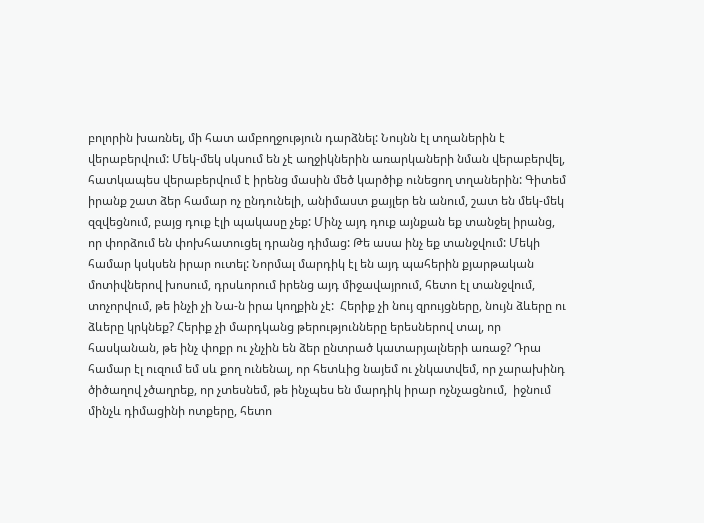բոլորին խառնել, մի հատ ամբողջություն դարձնել: Նույնն էլ տղաներին է վերաբերվում: Մեկ-մեկ սկսում են չէ աղջիկներին առարկաների նման վերաբերվել, հատկապես վերաբերվում է իրենց մասին մեծ կարծիք ունեցող տղաներին: Գիտեմ իրանք շատ ձեր համար ոչ ընդունելի, անիմաստ քայլեր են անում, շատ են մեկ-մեկ զզվեցնում, բայց դուք էլի պակասը չեք: Մինչ այդ դուք այնքան եք տանջել իրանց, որ փորձում են փոխհատուցել դրանց դիմաց: Թե ասա ինչ եք տանջվում: Մեկի համար կսկսեն իրար ուտել: Նորմալ մարդիկ էլ են այդ պահերին քյարթական մոտիվներով խոսում, դրսևորում իրենց այդ միջավայրում, հետո էլ տանջվում, տոչորվում, թե ինչի չի Նա-ն իրա կողքին չէ:  Հերիք չի նույ զրույցները, նույն ձևերը ու ձևերը կրկնեք? Հերիք չի մարդկանց թերությունները երեսներով տալ, որ հասկանան, թե ինչ փոքր ու չնչին են ձեր ընտրած կատարյալների առաջ? Դրա համար էլ ուզում եմ սև քող ունենալ, որ հետևից նայեմ ու չնկատվեմ, որ չարախինդ ծիծաղով չծաղրեք, որ չտեսնեմ, թե ինչպես են մարդիկ իրար ոչնչացնում,  իջնում մինչև դիմացինի ոտքերը, հետո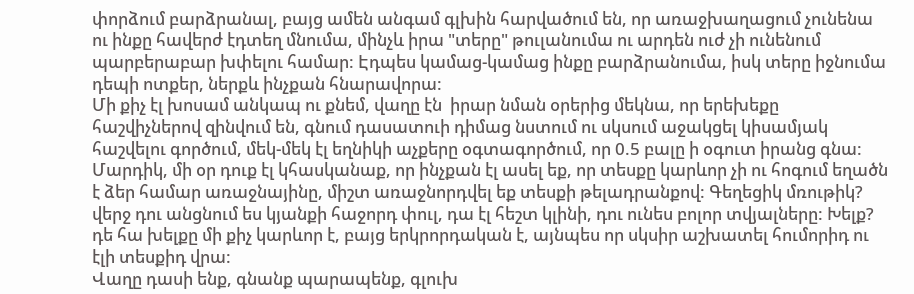փորձում բարձրանալ, բայց ամեն անգամ գլխին հարվածում են, որ առաջխաղացում չունենա ու ինքը հավերժ էդտեղ մնումա, մինչև իրա "տերը" թուլանումա ու արդեն ուժ չի ունենում պարբերաբար խփելու համար: Էդպես կամաց-կամաց ինքը բարձրանումա, իսկ տերը իջնումա դեպի ոտքեր, ներքև ինչքան հնարավորա:
Մի քիչ էլ խոսամ անկապ ու քնեմ, վաղը էն  իրար նման օրերից մեկնա, որ երեխեքը հաշվիչներով զինվում են, գնում դասատուի դիմաց նստում ու սկսում աջակցել կիսամյակ հաշվելու գործում, մեկ-մեկ էլ եղնիկի աչքերը օգտագործում, որ 0.5 բալը ի օգուտ իրանց գնա:
Մարդիկ, մի օր դուք էլ կհասկանաք, որ ինչքան էլ ասել եք, որ տեսքը կարևոր չի ու հոգում եղածն է ձեր համար առաջնայինը, միշտ առաջնորդվել եք տեսքի թելադրանքով: Գեղեցիկ մռութիկ? վերջ դու անցնում ես կյանքի հաջորդ փուլ, դա էլ հեշտ կլինի, դու ունես բոլոր տվյալները: Խելք? դե հա խելքը մի քիչ կարևոր է, բայց երկրորդական է, այնպես որ սկսիր աշխատել հումորիդ ու էլի տեսքիդ վրա:
Վաղը դասի ենք, գնանք պարապենք, գլուխ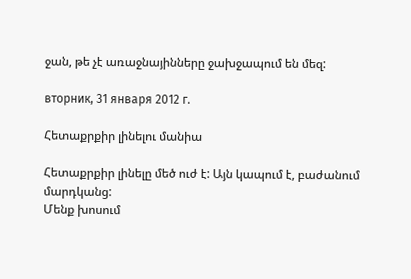ջան, թե չէ առաջնայինները ջախջապում են մեզ:

вторник, 31 января 2012 г.

Հետաքրքիր լինելու մանիա

Հետաքրքիր լինելը մեծ ուժ է: Այն կապում է, բաժանում մարդկանց:
Մենք խոսում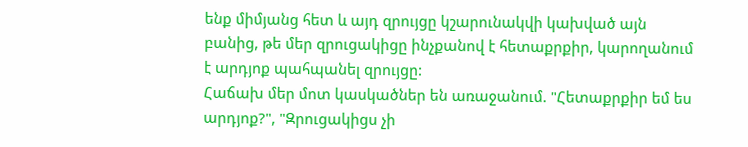ենք միմյանց հետ և այդ զրույցը կշարունակվի կախված այն բանից, թե մեր զրուցակիցը ինչքանով է հետաքրքիր, կարողանում է արդյոք պահպանել զրույցը:
Հաճախ մեր մոտ կասկածներ են առաջանում. "Հետաքրքիր եմ ես արդյոք?", "Զրուցակիցս չի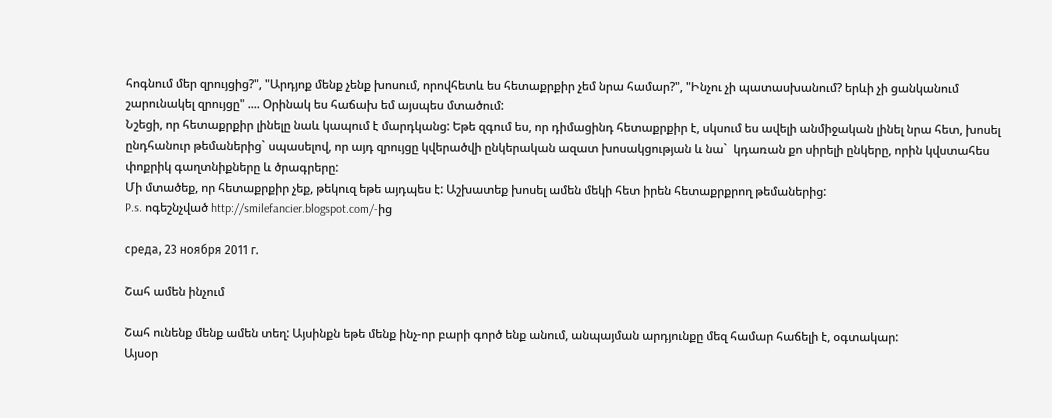հոգնում մեր զրույցից?", "Արդյոք մենք չենք խոսում, որովհետև ես հետաքրքիր չեմ նրա համար?", "Ինչու չի պատասխանում? երևի չի ցանկանում շարունակել զրույցը" .... Օրինակ ես հաճախ եմ այսպես մտածում:
Նշեցի, որ հետաքրքիր լինելը նաև կապում է մարդկանց: Եթե զգում ես, որ դիմացինդ հետաքրքիր է, սկսում ես ավելի անմիջական լինել նրա հետ, խոսել ընդհանուր թեմաներից` սպասելով, որ այդ զրույցը կվերածվի ընկերական ազատ խոսակցության և նա`  կդառան քո սիրելի ընկերը, որին կվստահես փոքրիկ գաղտնիքները և ծրագրերը:
Մի մտածեք, որ հետաքրքիր չեք, թեկուզ եթե այդպես է: Աշխատեք խոսել ամեն մեկի հետ իրեն հետաքրքրող թեմաներից:
P.s. ոգեշնչված http://smilefancier.blogspot.com/-ից

среда, 23 ноября 2011 г.

Շահ ամեն ինչում

Շահ ունենք մենք ամեն տեղ: Այսինքն եթե մենք ինչ-որ բարի գործ ենք անում, անպայման արդյունքը մեզ համար հաճելի է, օգտակար:
Այսօր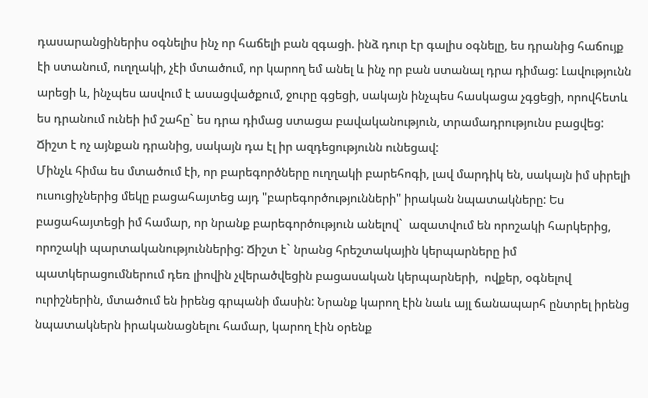դասարանցիներիս օգնելիս ինչ որ հաճելի բան զգացի. ինձ դուր էր գալիս օգնելը, ես դրանից հաճույք էի ստանում, ուղղակի, չէի մտածում, որ կարող եմ անել և ինչ որ բան ստանալ դրա դիմաց: Լավությունն արեցի և, ինչպես ասվում է ասացվածքում, ջուրը գցեցի, սակայն ինչպես հասկացա չգցեցի, որովհետև ես դրանում ունեի իմ շահը` ես դրա դիմաց ստացա բավականություն, տրամադրությունս բացվեց: Ճիշտ է ոչ այնքան դրանից, սակայն դա էլ իր ազդեցությունն ունեցավ:
Մինչև հիմա ես մտածում էի, որ բարեգործները ուղղակի բարեհոգի, լավ մարդիկ են, սակայն իմ սիրելի ուսուցիչներից մեկը բացահայտեց այդ "բարեգործությունների" իրական նպատակները: Ես բացահայտեցի իմ համար, որ նրանք բարեգործություն անելով`  ազատվում են որոշակի հարկերից, որոշակի պարտականություններից: Ճիշտ է` նրանց հրեշտակային կերպարները իմ պատկերացումներում դեռ լիովին չվերածվեցին բացասական կերպարների,  ովքեր, օգնելով ուրիշներին, մտածում են իրենց գրպանի մասին: Նրանք կարող էին նաև այլ ճանապարհ ընտրել իրենց նպատակներն իրականացնելու համար, կարող էին օրենք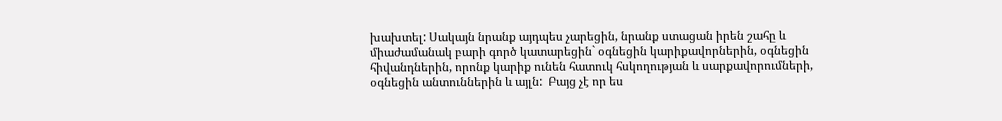խախտել: Սակայն նրանք այդպես չարեցին, նրանք ստացան իրեն շահը և միաժամանակ բարի գործ կատարեցին` օգնեցին կարիքավորներին, օգնեցին հիվանդներին, որոնք կարիք ունեն հատուկ հսկողության և սարքավորումների, օգնեցին անտուններին և այլն:  Բայց չէ որ ես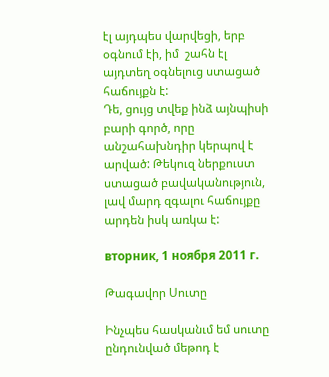էլ այդպես վարվեցի, երբ օգնում էի, իմ  շահն էլ այդտեղ օգնելուց ստացած հաճույքն է:
Դե, ցույց տվեք ինձ այնպիսի բարի գործ, որը անշահախնդիր կերպով է արված: Թեկուզ ներքուստ ստացած բավականություն, լավ մարդ զգալու հաճույքը արդեն իսկ առկա է:

вторник, 1 ноября 2011 г.

Թագավոր Սուտը

Ինչպես հասկանւմ եմ սուտը ընդունված մեթոդ է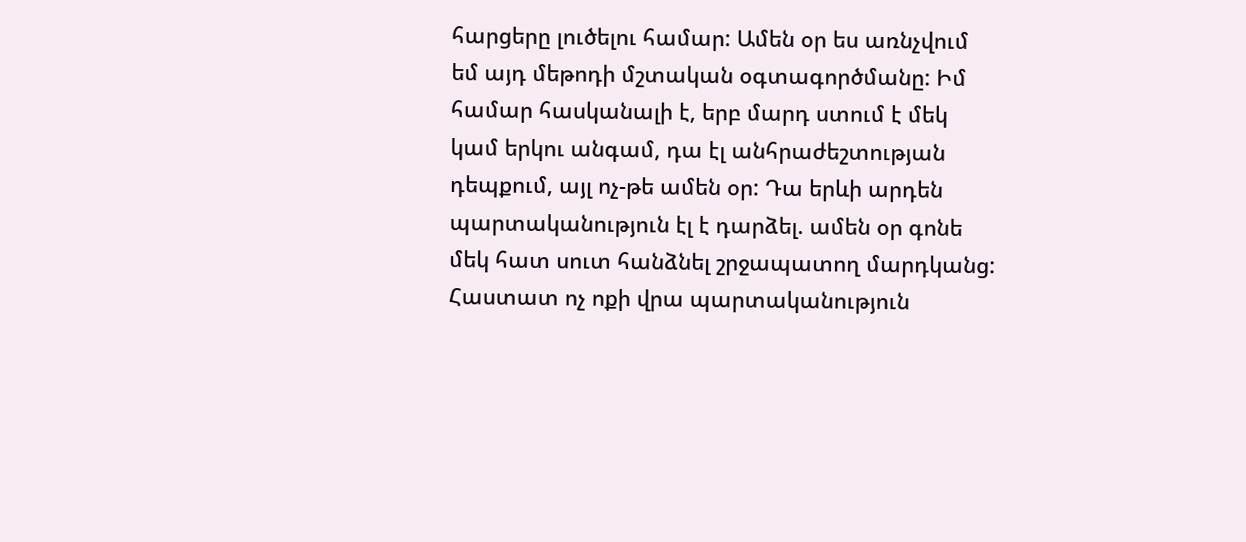հարցերը լուծելու համար: Ամեն օր ես առնչվում եմ այդ մեթոդի մշտական օգտագործմանը: Իմ համար հասկանալի է, երբ մարդ ստում է մեկ կամ երկու անգամ, դա էլ անհրաժեշտության դեպքում, այլ ոչ-թե ամեն օր: Դա երևի արդեն պարտականություն էլ է դարձել. ամեն օր գոնե մեկ հատ սուտ հանձնել շրջապատող մարդկանց: Հաստատ ոչ ոքի վրա պարտականություն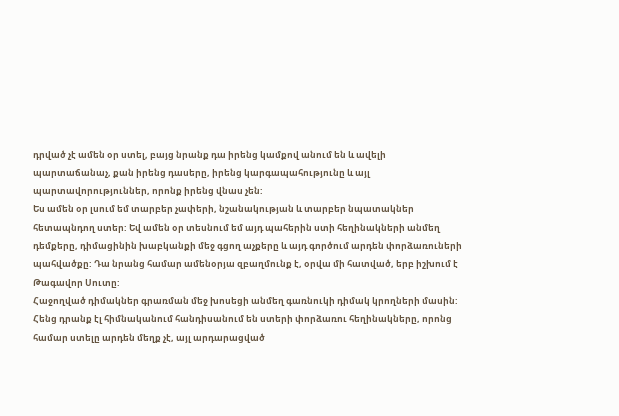դրված չէ ամեն օր ստել, բայց նրանք դա իրենց կամքով անում են և ավելի պարտաճանաչ, քան իրենց դասերը, իրենց կարգապահությունը և այլ պարտավորություններ, որոնք իրենց վնաս չեն:
Ես ամեն օր լսում եմ տարբեր չափերի, նշանակության և տարբեր նպատակներ հետապնդող ստեր: Եվ ամեն օր տեսնում եմ այդ պահերին ստի հեղինակների անմեղ դեմքերը, դիմացինին խաբկանքի մեջ գցող աչքերը և այդ գործում արդեն փորձառուների պահվածքը: Դա նրանց համար ամենօրյա զբաղմունք է, օրվա մի հատված, երբ իշխում է Թագավոր Սուտը:
Հաջողված դիմակներ գրառման մեջ խոսեցի անմեղ գառնուկի դիմակ կրողների մասին: Հենց դրանք էլ հիմնականում հանդիսանում են ստերի փորձառու հեղինակները, որոնց համար ստելը արդեն մեղք չէ, այլ արդարացված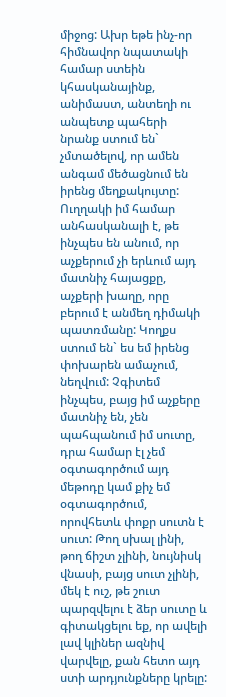միջոց: Ախր եթե ինչ-որ հիմնավոր նպատակի համար ստեին կհասկանայինք, անիմաստ, անտեղի ու անպետք պահերի նրանք ստում են` չմտածելով, որ ամեն անգամ մեծացնում են իրենց մեղքակույտը: Ուղղակի իմ համար անհասկանալի է, թե ինչպես են անում, որ աչքերում չի երևում այդ մատնիչ հայացքը, աչքերի խաղը, որը բերում է անմեղ դիմակի պատռմանը: Կողքս ստում են` ես եմ իրենց փոխարեն ամաչում, նեղվում: Չգիտեմ ինչպես, բայց իմ աչքերը մատնիչ են, չեն պահպանում իմ սուտը, դրա համար էլ չեմ օգտագործում այդ մեթոդը կամ քիչ եմ օգտագործում, որովհետև փոքր սուտն է սուտ: Թող սխալ լինի, թող ճիշտ չլինի, նույնիսկ վնասի, բայց սուտ չլինի, մեկ է ուշ, թե շուտ պարզվելու է ձեր սուտը և գիտակցելու եք, որ ավելի լավ կլիներ ազնիվ վարվելը, քան հետո այդ ստի արդյունքները կրելը: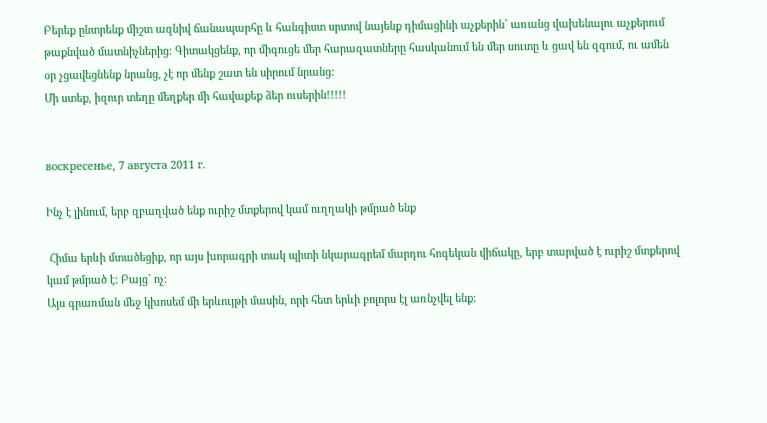Բերեք ընտրենք միշտ ազնիվ ճանապարհը և հանգիստ սրտով նայենք դիմացինի աչքերին` առանց վախենալու աչքերում թաքնված մատնիչներից: Գիտակցենք, որ միգուցե մեր հարազատները հասկանում են մեր սուտը և ցավ են զգում, ու ամեն օր չցավեցնենք նրանց, չէ որ մենք շատ են սիրում նրանց:
Մի ստեք, իզուր տեղը մեղքեր մի հավաքեք ձեր ուսերին!!!!!


воскресенье, 7 августа 2011 г.

Ինչ է լինում, երբ զբաղված ենք ուրիշ մտքերով կամ ուղղակի թմրած ենք

 Հիմա երևի մտածեցիք, որ այս խորագրի տակ պիտի նկարագրեմ մարդու հոգեկան վիճակը, երբ տարված է ուրիշ մտքերով կամ թմրած է: Բայց` ոչ:
Այս գրառման մեջ կխոսեմ մի երևույթի մասին, որի հետ երևի բոլորս էլ առնչվել ենք: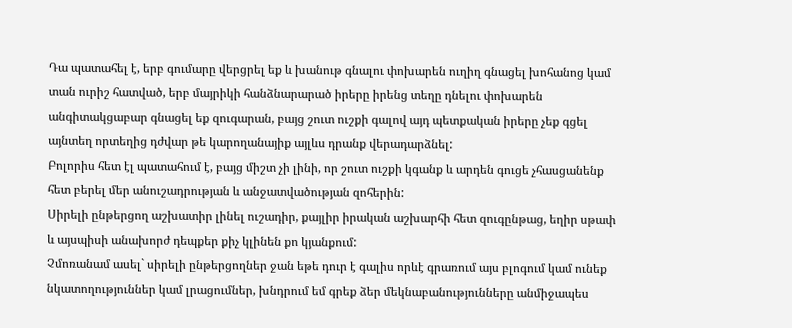Դա պատահել է, երբ գումարը վերցրել եք և խանութ գնալու փոխարեն ուղիղ գնացել խոհանոց կամ տան ուրիշ հատված, երբ մայրիկի հանձնարարած իրերը իրենց տեղը դնելու փոխարեն անգիտակցաբար գնացել եք զուգարան, բայց շուտ ուշքի գալով այդ պետքական իրերը չեք գցել այնտեղ որտեղից դժվար թե կարողանայիք այլևս դրանք վերադարձնել:
Բոլորիս հետ էլ պատահում է, բայց միշտ չի լինի, որ շուտ ուշքի կգանք և արդեն գուցե չհասցանենք
հետ բերել մեր անուշադրության և անջատվածության զոհերին:
Սիրելի ընթերցող աշխատիր լինել ուշադիր, քայլիր իրական աշխարհի հետ զուգընթաց, եղիր սթափ և այսպիսի անախորժ դեպքեր քիչ կլինեն քո կյանքում:
Չմոռանամ ասել` սիրելի ընթերցողներ ջան եթե դուր է գալիս որևէ գրառում այս բլոգում կամ ունեք նկատողություններ կամ լրացումներ, խնդրում եմ գրեք ձեր մեկնաբանությունները անմիջապես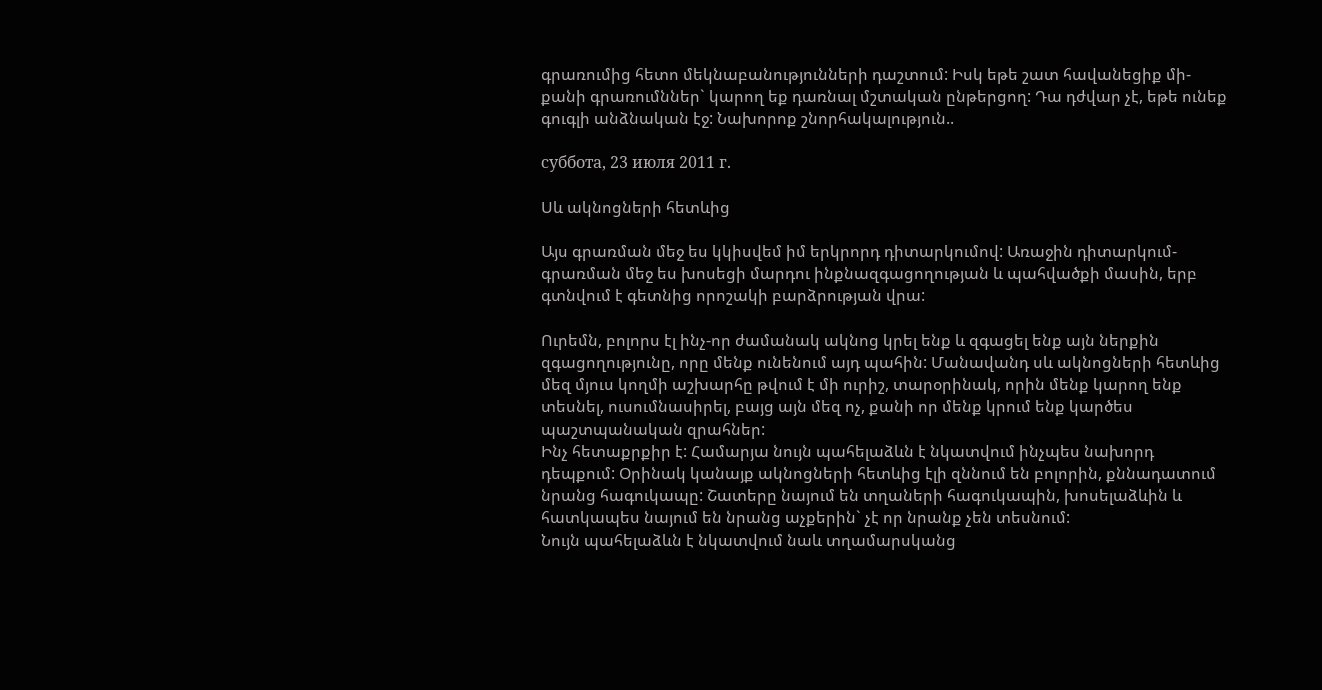գրառումից հետո մեկնաբանությունների դաշտում: Իսկ եթե շատ հավանեցիք մի-քանի գրառումններ` կարող եք դառնալ մշտական ընթերցող: Դա դժվար չէ, եթե ունեք գուգլի անձնական էջ: Նախորոք շնորհակալություն..

суббота, 23 июля 2011 г.

Սև ակնոցների հետևից

Այս գրառման մեջ ես կկիսվեմ իմ երկրորդ դիտարկումով: Առաջին դիտարկում-գրառման մեջ ես խոսեցի մարդու ինքնազգացողության և պահվածքի մասին, երբ գտնվում է գետնից որոշակի բարձրության վրա:

Ուրեմն, բոլորս էլ ինչ-որ ժամանակ ակնոց կրել ենք և զգացել ենք այն ներքին զգացողությունը, որը մենք ունենում այդ պահին: Մանավանդ սև ակնոցների հետևից մեզ մյուս կողմի աշխարհը թվում է մի ուրիշ, տարօրինակ, որին մենք կարող ենք տեսնել, ուսումնասիրել, բայց այն մեզ ոչ, քանի որ մենք կրում ենք կարծես պաշտպանական զրահներ:
Ինչ հետաքրքիր է: Համարյա նույն պահելաձևն է նկատվում ինչպես նախորդ դեպքում: Օրինակ կանայք ակնոցների հետևից էլի զննում են բոլորին, քննադատում նրանց հագուկապը: Շատերը նայում են տղաների հագուկապին, խոսելաձևին և հատկապես նայում են նրանց աչքերին` չէ որ նրանք չեն տեսնում:
Նույն պահելաձևն է նկատվում նաև տղամարսկանց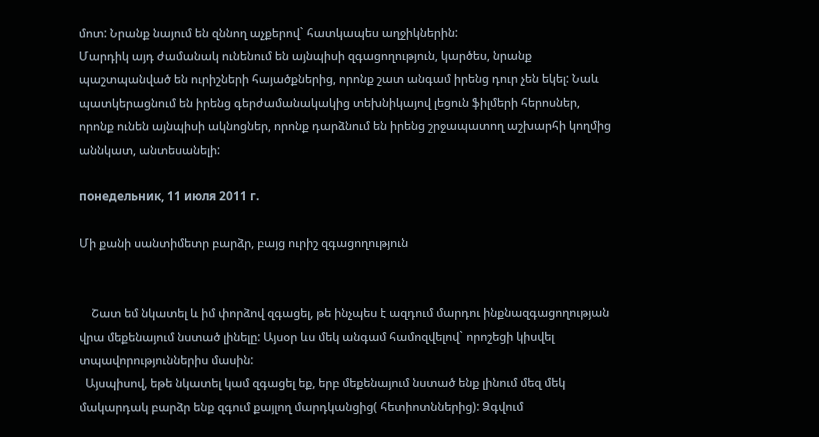մոտ: Նրանք նայում են զննող աչքերով` հատկապես աղջիկներին:
Մարդիկ այդ ժամանակ ունենում են այնպիսի զգացողություն, կարծես, նրանք պաշտպանված են ուրիշների հայածքներից, որոնք շատ անգամ իրենց դուր չեն եկել: Նաև պատկերացնում են իրենց գերժամանակակից տեխնիկայով լեցուն ֆիլմերի հերոսներ, որոնք ունեն այնպիսի ակնոցներ, որոնք դարձնում են իրենց շրջապատող աշխարհի կողմից աննկատ, անտեսանելի:

понедельник, 11 июля 2011 г.

Մի քանի սանտիմետր բարձր, բայց ուրիշ զգացողություն


    Շատ եմ նկատել և իմ փորձով զգացել, թե ինչպես է ազդում մարդու ինքնազգացողության վրա մեքենայում նստած լինելը: Այսօր ևս մեկ անգամ համոզվելով` որոշեցի կիսվել տպավորություններիս մասին:
  Այսպիսով, եթե նկատել կամ զգացել եք, երբ մեքենայում նստած ենք լինում մեզ մեկ մակարդակ բարձր ենք զգում քայլող մարդկանցից( հետիոտններից): Ձգվում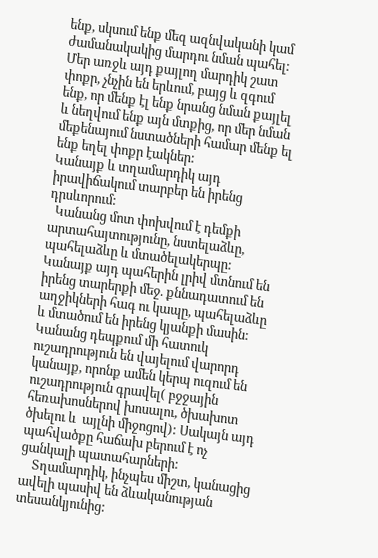ենք, սկսում ենք մեզ ազնվականի կամ ժամանակակից մարդու նման պահել: Մեր առջև այդ քայլող մարդիկ շատ փոքր, չնչին են երևում, բայց և զգում ենք, որ մենք էլ ենք նրանց նման քայլել  և նեղվում ենք այն մտքից, որ մեր նման մեքենայում նստածների համար մենք ել ենք եղել փոքր էակներ:
Կանայք և տղամարդիկ այդ իրավիճակում տարբեր են իրենց դրսևորում:
  Կանանց մոտ փոխվում է դեմքի արտահայտությունը, նստելաձևը, պահելաձևը և մտածելակերպը: Կանայք այդ պահերին լրիվ մտնում են իրենց տարերքի մեջ. քննադատում են աղջիկների հագ ու կապը, պահելաձևը և մտածում են իրենց կյանքի մասին: Կանանց դեպքում մի հատուկ ուշադրություն են վայելում վարորդ կանայք, որոնք ամեն կերպ ուզում են ուշադրություն գրավել( բջջային հեռախոսներով խոսալու, ծխախոտ ծխելու և  այլնի միջոցով): Սակայն այդ պահվածքը հաճախ բերում է ոչ ցանկալի պատահարների:
    Տղամարդիկ, ինչպես միշտ, կանացից ավելի պասիվ են ձևականության տեսանկյունից: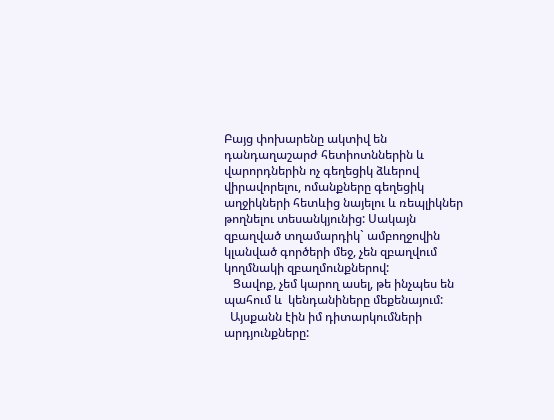Բայց փոխարենը ակտիվ են դանդաղաշարժ հետիոտններին և վարորդներին ոչ գեղեցիկ ձևերով վիրավորելու, ոմանքները գեղեցիկ աղջիկների հետևից նայելու և ռեպլիկներ թողնելու տեսանկյունից: Սակայն զբաղված տղամարդիկ` ամբողջովին կլանված գործերի մեջ, չեն զբաղվում կողմնակի զբաղմունքներով:
   Ցավոք, չեմ կարող ասել, թե ինչպես են պահում և  կենդանիները մեքենայում:
  Այսքանն էին իմ դիտարկումների արդյունքները: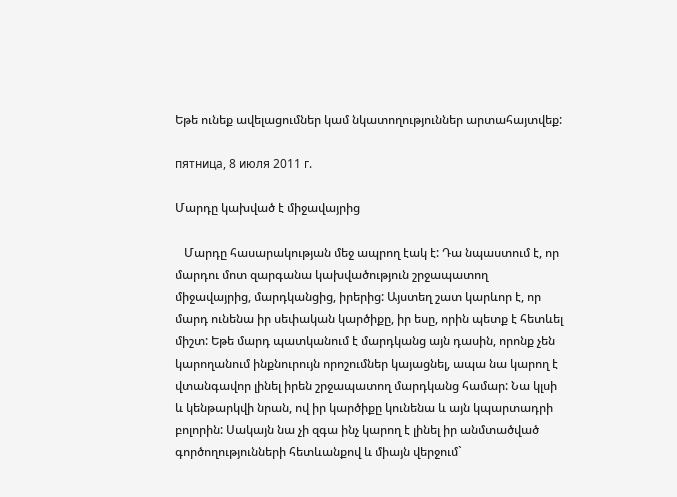Եթե ունեք ավելացումներ կամ նկատողություններ արտահայտվեք:

пятница, 8 июля 2011 г.

Մարդը կախված է միջավայրից

   Մարդը հասարակության մեջ ապրող էակ է: Դա նպաստում է, որ մարդու մոտ զարգանա կախվածություն շրջապատող միջավայրից, մարդկանցից, իրերից: Այստեղ շատ կարևոր է, որ մարդ ունենա իր սեփական կարծիքը, իր եսը, որին պետք է հետևել միշտ: Եթե մարդ պատկանում է մարդկանց այն դասին, որոնք չեն կարողանում ինքնուրույն որոշումներ կայացնել, ապա նա կարող է վտանգավոր լինել իրեն շրջապատող մարդկանց համար: Նա կլսի և կենթարկվի նրան, ով իր կարծիքը կունենա և այն կպարտադրի բոլորին: Սակայն նա չի զգա ինչ կարող է լինել իր անմտածված գործողությունների հետևանքով և միայն վերջում`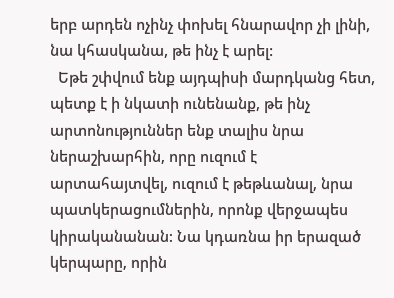երբ արդեն ոչինչ փոխել հնարավոր չի լինի, նա կհասկանա, թե ինչ է արել:
  Եթե շփվում ենք այդպիսի մարդկանց հետ, պետք է ի նկատի ունենանք, թե ինչ արտոնություններ ենք տալիս նրա ներաշխարհին, որը ուզում է արտահայտվել, ուզում է թեթևանալ, նրա պատկերացումներին, որոնք վերջապես կիրականանան: Նա կդառնա իր երազած կերպարը, որին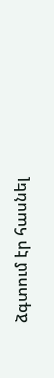ձգտում էր հասնել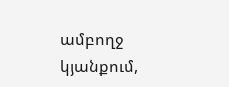ամբողջ կյանքում,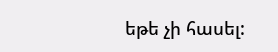եթե չի հասել: